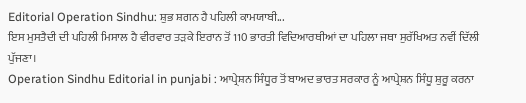Editorial Operation Sindhu: ਸ਼ੁਭ ਸ਼ਗਨ ਹੈ ਪਹਿਲੀ ਕਾਮਯਾਬੀ...
ਇਸ ਮੁਸਤੈਦੀ ਦੀ ਪਹਿਲੀ ਮਿਸਾਲ ਹੈ ਵੀਰਵਾਰ ਤੜਕੇ ਇਰਾਨ ਤੋਂ 110 ਭਾਰਤੀ ਵਿਦਿਆਰਥੀਆਂ ਦਾ ਪਹਿਲਾ ਜਥਾ ਸੁਰੱਖਿਅਤ ਨਵੀਂ ਦਿੱਲੀ ਪੁੱਜਣਾ।
Operation Sindhu Editorial in punjabi : ਆਪ੍ਰੇਸ਼ਨ ਸਿੰਧੂਰ ਤੋਂ ਬਾਅਦ ਭਾਰਤ ਸਰਕਾਰ ਨੂੰ ਆਪ੍ਰੇਸ਼ਨ ਸਿੰਧੂ ਸ਼ੁਰੂ ਕਰਨਾ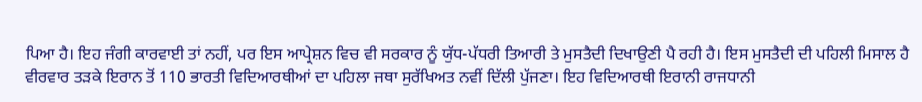ਪਿਆ ਹੈ। ਇਹ ਜੰਗੀ ਕਾਰਵਾਈ ਤਾਂ ਨਹੀਂ, ਪਰ ਇਸ ਆਪ੍ਰੇਸ਼ਨ ਵਿਚ ਵੀ ਸਰਕਾਰ ਨੂੰ ਯੁੱਧ-ਪੱਧਰੀ ਤਿਆਰੀ ਤੇ ਮੁਸਤੈਦੀ ਦਿਖਾਉਣੀ ਪੈ ਰਹੀ ਹੈ। ਇਸ ਮੁਸਤੈਦੀ ਦੀ ਪਹਿਲੀ ਮਿਸਾਲ ਹੈ ਵੀਰਵਾਰ ਤੜਕੇ ਇਰਾਨ ਤੋਂ 110 ਭਾਰਤੀ ਵਿਦਿਆਰਥੀਆਂ ਦਾ ਪਹਿਲਾ ਜਥਾ ਸੁਰੱਖਿਅਤ ਨਵੀਂ ਦਿੱਲੀ ਪੁੱਜਣਾ। ਇਹ ਵਿਦਿਆਰਥੀ ਇਰਾਨੀ ਰਾਜਧਾਨੀ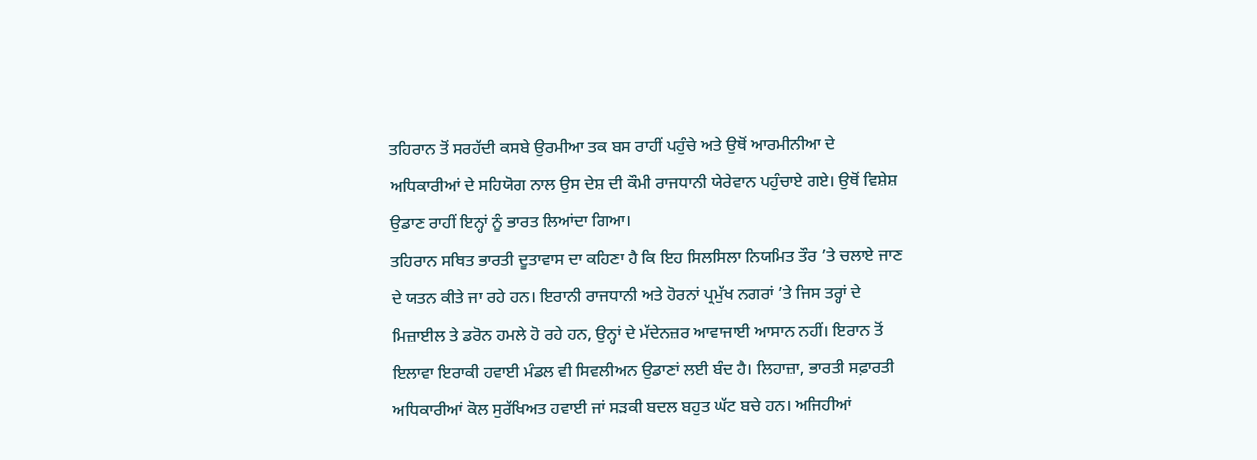ਤਹਿਰਾਨ ਤੋਂ ਸਰਹੱਦੀ ਕਸਬੇ ਉਰਮੀਆ ਤਕ ਬਸ ਰਾਹੀਂ ਪਹੁੰਚੇ ਅਤੇ ਉਥੋਂ ਆਰਮੀਨੀਆ ਦੇ ਅਧਿਕਾਰੀਆਂ ਦੇ ਸਹਿਯੋਗ ਨਾਲ ਉਸ ਦੇਸ਼ ਦੀ ਕੌਮੀ ਰਾਜਧਾਨੀ ਯੇਰੇਵਾਨ ਪਹੁੰਚਾਏ ਗਏ। ਉਥੋਂ ਵਿਸ਼ੇਸ਼ ਉਡਾਣ ਰਾਹੀਂ ਇਨ੍ਹਾਂ ਨੂੰ ਭਾਰਤ ਲਿਆਂਦਾ ਗਿਆ।
ਤਹਿਰਾਨ ਸਥਿਤ ਭਾਰਤੀ ਦੂਤਾਵਾਸ ਦਾ ਕਹਿਣਾ ਹੈ ਕਿ ਇਹ ਸਿਲਸਿਲਾ ਨਿਯਮਿਤ ਤੌਰ ’ਤੇ ਚਲਾਏ ਜਾਣ ਦੇ ਯਤਨ ਕੀਤੇ ਜਾ ਰਹੇ ਹਨ। ਇਰਾਨੀ ਰਾਜਧਾਨੀ ਅਤੇ ਹੋਰਨਾਂ ਪ੍ਰਮੁੱਖ ਨਗਰਾਂ ’ਤੇ ਜਿਸ ਤਰ੍ਹਾਂ ਦੇ ਮਿਜ਼ਾਈਲ ਤੇ ਡਰੋਨ ਹਮਲੇ ਹੋ ਰਹੇ ਹਨ, ਉਨ੍ਹਾਂ ਦੇ ਮੱਦੇਨਜ਼ਰ ਆਵਾਜਾਈ ਆਸਾਨ ਨਹੀਂ। ਇਰਾਨ ਤੋਂ ਇਲਾਵਾ ਇਰਾਕੀ ਹਵਾਈ ਮੰਡਲ ਵੀ ਸਿਵਲੀਅਨ ਉਡਾਣਾਂ ਲਈ ਬੰਦ ਹੈ। ਲਿਹਾਜ਼ਾ, ਭਾਰਤੀ ਸਫ਼ਾਰਤੀ ਅਧਿਕਾਰੀਆਂ ਕੋਲ ਸੁਰੱਖਿਅਤ ਹਵਾਈ ਜਾਂ ਸੜਕੀ ਬਦਲ ਬਹੁਤ ਘੱਟ ਬਚੇ ਹਨ। ਅਜਿਹੀਆਂ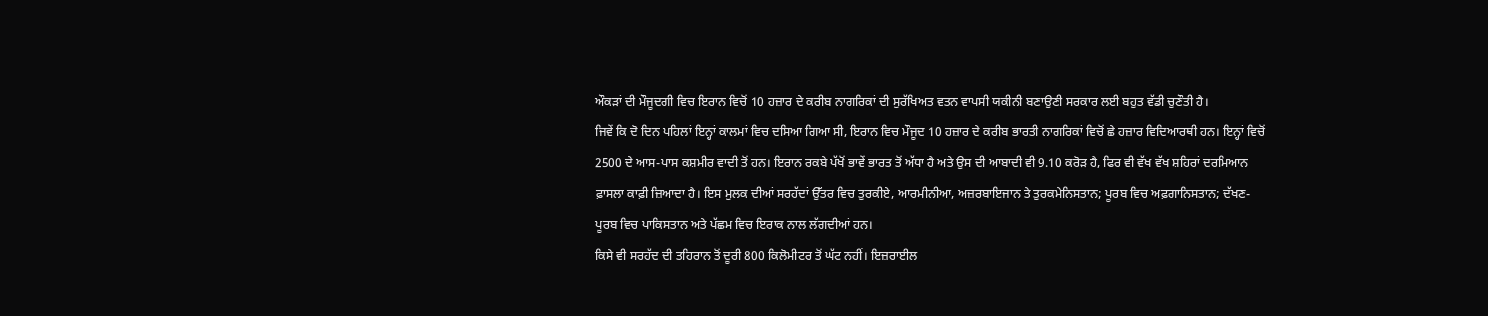ਔਕੜਾਂ ਦੀ ਮੌਜੂਦਗੀ ਵਿਚ ਇਰਾਨ ਵਿਚੋਂ 10 ਹਜ਼ਾਰ ਦੇ ਕਰੀਬ ਨਾਗਰਿਕਾਂ ਦੀ ਸੁਰੱਖਿਅਤ ਵਤਨ ਵਾਪਸੀ ਯਕੀਨੀ ਬਣਾਉਣੀ ਸਰਕਾਰ ਲਈ ਬਹੁਤ ਵੱਡੀ ਚੁਣੌਤੀ ਹੈ।
ਜਿਵੇਂ ਕਿ ਦੋ ਦਿਨ ਪਹਿਲਾਂ ਇਨ੍ਹਾਂ ਕਾਲਮਾਂ ਵਿਚ ਦਸਿਆ ਗਿਆ ਸੀ, ਇਰਾਨ ਵਿਚ ਮੌਜੂਦ 10 ਹਜ਼ਾਰ ਦੇ ਕਰੀਬ ਭਾਰਤੀ ਨਾਗਰਿਕਾਂ ਵਿਚੋਂ ਛੇ ਹਜ਼ਾਰ ਵਿਦਿਆਰਥੀ ਹਨ। ਇਨ੍ਹਾਂ ਵਿਚੋਂ 2500 ਦੇ ਆਸ-ਪਾਸ ਕਸ਼ਮੀਰ ਵਾਦੀ ਤੋਂ ਹਨ। ਇਰਾਨ ਰਕਬੇ ਪੱਖੋਂ ਭਾਵੇਂ ਭਾਰਤ ਤੋਂ ਅੱਧਾ ਹੈ ਅਤੇ ਉਸ ਦੀ ਆਬਾਦੀ ਵੀ 9.10 ਕਰੋੜ ਹੈ, ਫਿਰ ਵੀ ਵੱਖ ਵੱਖ ਸ਼ਹਿਰਾਂ ਦਰਮਿਆਨ ਫ਼ਾਸਲਾ ਕਾਫ਼ੀ ਜ਼ਿਆਦਾ ਹੈ। ਇਸ ਮੁਲਕ ਦੀਆਂ ਸਰਹੱਦਾਂ ਉੱਤਰ ਵਿਚ ਤੁਰਕੀਏ, ਆਰਮੀਨੀਆ, ਅਜ਼ਰਬਾਇਜਾਨ ਤੇ ਤੁਰਕਮੇਨਿਸਤਾਨ; ਪੂਰਬ ਵਿਚ ਅਫ਼ਗਾਨਿਸਤਾਨ; ਦੱਖਣ-ਪੂਰਬ ਵਿਚ ਪਾਕਿਸਤਾਨ ਅਤੇ ਪੱਛਮ ਵਿਚ ਇਰਾਕ ਨਾਲ ਲੱਗਦੀਆਂ ਹਨ।
ਕਿਸੇ ਵੀ ਸਰਹੱਦ ਦੀ ਤਹਿਰਾਨ ਤੋਂ ਦੂਰੀ 800 ਕਿਲੋਮੀਟਰ ਤੋਂ ਘੱਟ ਨਹੀਂ। ਇਜ਼ਰਾਈਲ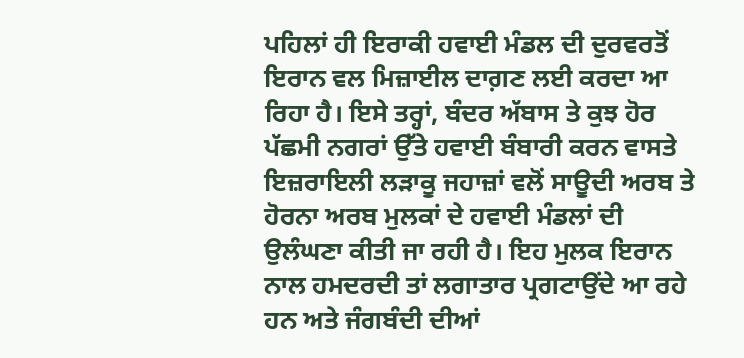ਪਹਿਲਾਂ ਹੀ ਇਰਾਕੀ ਹਵਾਈ ਮੰਡਲ ਦੀ ਦੁਰਵਰਤੋਂ ਇਰਾਨ ਵਲ ਮਿਜ਼ਾਈਲ ਦਾਗ਼ਣ ਲਈ ਕਰਦਾ ਆ ਰਿਹਾ ਹੈ। ਇਸੇ ਤਰ੍ਹਾਂ, ਬੰਦਰ ਅੱਬਾਸ ਤੇ ਕੁਝ ਹੋਰ ਪੱਛਮੀ ਨਗਰਾਂ ਉੱਤੇ ਹਵਾਈ ਬੰਬਾਰੀ ਕਰਨ ਵਾਸਤੇ ਇਜ਼ਰਾਇਲੀ ਲੜਾਕੂ ਜਹਾਜ਼ਾਂ ਵਲੋਂ ਸਾਊਦੀ ਅਰਬ ਤੇ ਹੋਰਨਾ ਅਰਬ ਮੁਲਕਾਂ ਦੇ ਹਵਾਈ ਮੰਡਲਾਂ ਦੀ ਉਲੰਘਣਾ ਕੀਤੀ ਜਾ ਰਹੀ ਹੈ। ਇਹ ਮੁਲਕ ਇਰਾਨ ਨਾਲ ਹਮਦਰਦੀ ਤਾਂ ਲਗਾਤਾਰ ਪ੍ਰਗਟਾਉਂਦੇ ਆ ਰਹੇ ਹਨ ਅਤੇ ਜੰਗਬੰਦੀ ਦੀਆਂ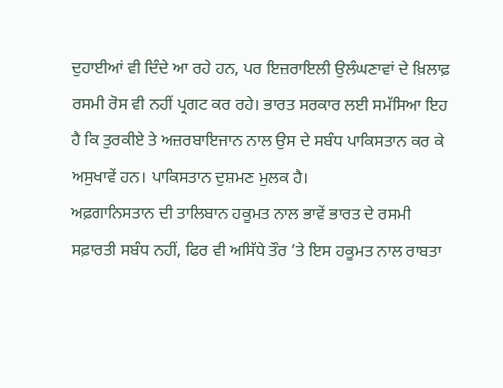ਦੁਹਾਈਆਂ ਵੀ ਦਿੰਦੇ ਆ ਰਹੇ ਹਨ, ਪਰ ਇਜ਼ਰਾਇਲੀ ਉਲੰਘਣਾਵਾਂ ਦੇ ਖ਼ਿਲਾਫ਼ ਰਸਮੀ ਰੋਸ ਵੀ ਨਹੀਂ ਪ੍ਰਗਟ ਕਰ ਰਹੇ। ਭਾਰਤ ਸਰਕਾਰ ਲਈ ਸਮੱਸਿਆ ਇਹ ਹੈ ਕਿ ਤੁਰਕੀਏ ਤੇ ਅਜ਼ਰਬਾਇਜਾਨ ਨਾਲ ਉਸ ਦੇ ਸਬੰਧ ਪਾਕਿਸਤਾਨ ਕਰ ਕੇ ਅਸੁਖਾਵੇਂ ਹਨ। ਪਾਕਿਸਤਾਨ ਦੁਸ਼ਮਣ ਮੁਲਕ ਹੈ।
ਅਫ਼ਗਾਨਿਸਤਾਨ ਦੀ ਤਾਲਿਬਾਨ ਹਕੂਮਤ ਨਾਲ ਭਾਵੇਂ ਭਾਰਤ ਦੇ ਰਸਮੀ ਸਫ਼ਾਰਤੀ ਸਬੰਧ ਨਹੀਂ, ਫਿਰ ਵੀ ਅਸਿੱਧੇ ਤੌਰ ’ਤੇ ਇਸ ਹਕੂਮਤ ਨਾਲ ਰਾਬਤਾ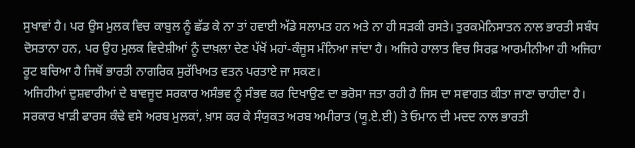ਸੁਖਾਵਾਂ ਹੈ। ਪਰ ਉਸ ਮੁਲਕ ਵਿਚ ਕਾਬੁਲ ਨੂੰ ਛੱਡ ਕੇ ਨਾ ਤਾਂ ਹਵਾਈ ਅੱਡੇ ਸਲਾਮਤ ਹਨ ਅਤੇ ਨਾ ਹੀ ਸੜਕੀ ਰਸਤੇ। ਤੁਰਕਮੇਨਿਸਾਤਨ ਨਾਲ ਭਾਰਤੀ ਸਬੰਧ ਦੋਸਤਾਨਾ ਹਨ, ਪਰ ਉਹ ਮੁਲਕ ਵਿਦੇਸ਼ੀਆਂ ਨੂੰ ਦਾਖ਼ਲਾ ਦੇਣ ਪੱਖੋਂ ਮਹਾਂ-ਕੰਜੂਸ ਮੰਨਿਆ ਜਾਂਦਾ ਹੈ। ਅਜਿਹੇ ਹਾਲਾਤ ਵਿਚ ਸਿਰਫ਼ ਆਰਮੀਨੀਆ ਹੀ ਅਜਿਹਾ ਰੂਟ ਬਚਿਆ ਹੈ ਜਿਥੋਂ ਭਾਰਤੀ ਨਾਗਰਿਕ ਸੁਰੱਖਿਅਤ ਵਤਨ ਪਰਤਾਏ ਜਾ ਸਕਣ।
ਅਜਿਹੀਆਂ ਦੁਸ਼ਵਾਰੀਆਂ ਦੇ ਬਾਵਜੂਦ ਸਰਕਾਰ ਅਸੰਭਵ ਨੂੰ ਸੰਭਵ ਕਰ ਦਿਖਾਉਣ ਦਾ ਭਰੋਸਾ ਜਤਾ ਰਹੀ ਹੈ ਜਿਸ ਦਾ ਸਵਾਗਤ ਕੀਤਾ ਜਾਣਾ ਚਾਹੀਦਾ ਹੈ। ਸਰਕਾਰ ਖਾੜੀ ਫਾਰਸ ਕੰਢੇ ਵਸੇ ਅਰਬ ਮੁਲਕਾਂ, ਖ਼ਾਸ ਕਰ ਕੇ ਸੰਯੁਕਤ ਅਰਬ ਅਮੀਰਾਤ (ਯੂ.ਏ.ਈ) ਤੇ ਓਮਾਨ ਦੀ ਮਦਦ ਨਾਲ ਭਾਰਤੀ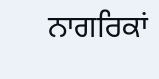ਨਾਗਰਿਕਾਂ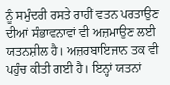ਨੂੰ ਸਮੁੰਦਰੀ ਰਸਤੇ ਰਾਹੀਂ ਵਤਨ ਪਰਤਾਉਣ ਦੀਆਂ ਸੰਭਾਵਨਾਵਾਂ ਵੀ ਅਜ਼ਮਾਉਣ ਲਈ ਯਤਨਸ਼ੀਲ ਹੈ। ਅਜ਼ਰਬਾਇਜਾਨ ਤਕ ਵੀ ਪਹੁੰਚ ਕੀਤੀ ਗਈ ਹੈ। ਇਨ੍ਹਾਂ ਯਤਨਾਂ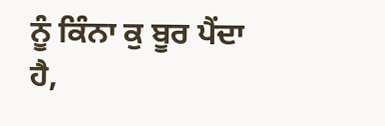ਨੂੰ ਕਿੰਨਾ ਕੁ ਬੂਰ ਪੈਂਦਾ ਹੈ,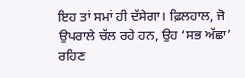ਇਹ ਤਾਂ ਸਮਾਂ ਹੀ ਦੱਸੇਗਾ। ਫ਼ਿਲਹਾਲ, ਜੋ ਉਪਰਾਲੇ ਚੱਲ ਰਹੇ ਹਨ, ਉਹ ‘ਸਭ ਅੱਛਾ’ ਰਹਿਣ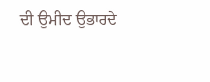ਦੀ ਉਮੀਦ ਉਭਾਰਦੇ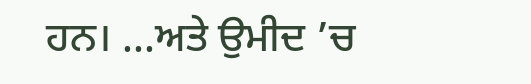ਹਨ। ...ਅਤੇ ਉਮੀਦ ’ਚ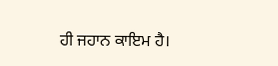ਹੀ ਜਹਾਨ ਕਾਇਮ ਹੈ।